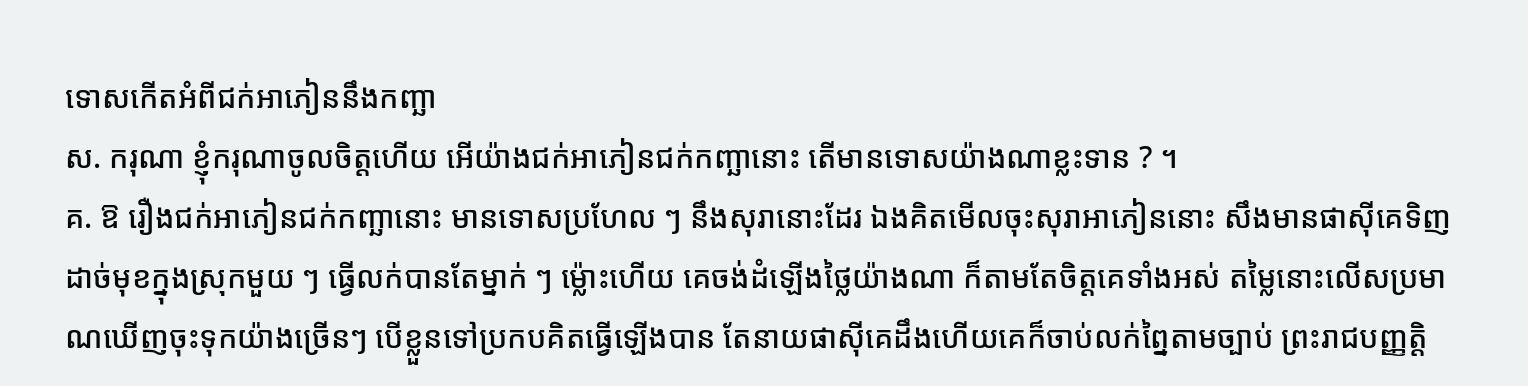ទោសកើតអំពីជក់អាភៀននឹងកញ្ឆា
ស. ករុណា ខ្ញុំករុណាចូលចិត្តហើយ អើយ៉ាងជក់អាភៀនជក់កញ្ឆានោះ តើមានទោសយ៉ាងណាខ្លះទាន ? ។
គ. ឱ រឿងជក់អាភៀនជក់កញ្ឆានោះ មានទោសប្រហែល ៗ នឹងសុរានោះដែរ ឯងគិតមើលចុះសុរាអាភៀននោះ សឹងមានផាស៊ីគេទិញដាច់មុខក្នុងស្រុកមួយ ៗ ធ្វើលក់បានតែម្នាក់ ៗ ម្ល៉ោះហើយ គេចង់ដំឡើងថ្លៃយ៉ាងណា ក៏តាមតែចិត្តគេទាំងអស់ តម្លៃនោះលើសប្រមាណឃើញចុះទុកយ៉ាងច្រើនៗ បើខ្លួនទៅប្រកបគិតធ្វើឡើងបាន តែនាយផាស៊ីគេដឹងហើយគេក៏ចាប់លក់ព្នៃតាមច្បាប់ ព្រះរាជបញ្ញត្តិ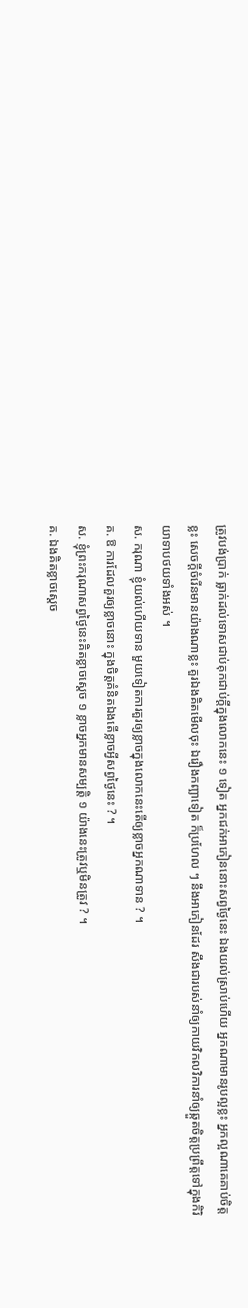ត្រូវបង់ប្រាក់ ធ្លាក់ដល់ទោសជាប់គុកជាប់ក្ដីក្នុងលោកនេះ ១ ទៀត អ្នកជក់អាភៀននោះសព្វថ្ងៃនេះ ឯងយល់ស្រាប់ហើយ អ្នកណាមានរូបល្អខ្លះ អ្នកល្អណាគេគាប់ចិត្តខ្លះ សេចក្ដីចំរើនមានយ៉ាងណាខ្លះ គួរឯងគិតមើលចុះ ឯរឿងកញ្ឆាទៀត ក៏ប្រហែល ៗ នឹងអាភៀនដែរ សឹងជារបស់នាំឲ្យកាយវិកលវិការនាំឲ្យឆ្កួតចិត្តប្រព្រឹត្តទៅក្នុងកិរិយាទាបថយទាំងអស់ ។
ស. ករុណា ខ្ញុំយល់ហើយទាន មួយទៀតការគួរឲ្យខ្លាចក្នុងលោកនេះតើឲ្យខ្លាចអ្នកណាទាន ? ។
គ. ឱ ការដែលគួរឲ្យខ្លាចនោះ ក្នុងចិត្តគំនិតឯងតើខ្លាចអ្វីសព្វថ្ងៃនេះ ? ។
ស. ខ្ញុំព្រះករុណាសព្វថ្ងៃនេះគិតខ្លាចស្ដេច ១ ខ្លាចអ្នកមានសម្បត្តិ ១ យ៉ាងនេះត្រូវឬមិនត្រូវ ? ។
គ. ឯងគិតខ្លាចស្ដេច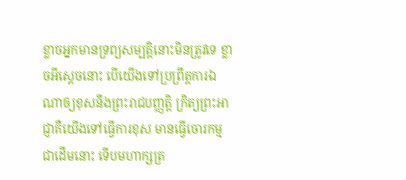ខ្លាចអ្នកមានទ្រព្យសម្បត្តិនោះមិនត្រូវទេ ខ្លាចអីស្ដេចនោះ បើយើងទៅប្រព្រឹត្តការឯណាឲ្យខុសនឹងព្រះរាជបញ្ញត្តិ ក្រិត្យព្រះអាជ្ញាគឺយើងទៅធ្វើការខុស មានធ្វើចោរកម្មជាដើមនោះ ទើបមហាក្សត្រ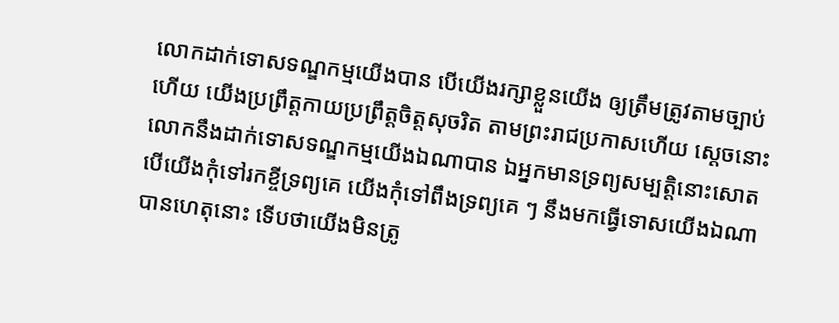លោកដាក់ទោសទណ្ឌកម្មយើងបាន បើយើងរក្សាខ្លួនយើង ឲ្យត្រឹមត្រូវតាមច្បាប់ហើយ យើងប្រព្រឹត្តកាយប្រព្រឹត្តចិត្តសុចរិត តាមព្រះរាជប្រកាសហើយ ស្ដេចនោះ លោកនឹងដាក់ទោសទណ្ឌកម្មយើងឯណាបាន ឯអ្នកមានទ្រព្យសម្បត្តិនោះសោត បើយើងកុំទៅរកខ្ចីទ្រព្យគេ យើងកុំទៅពឹងទ្រព្យគេ ៗ នឹងមកធ្វើទោសយើងឯណាបានហេតុនោះ ទើបថាយើងមិនត្រូ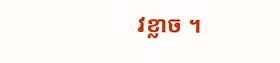វខ្លាច ។